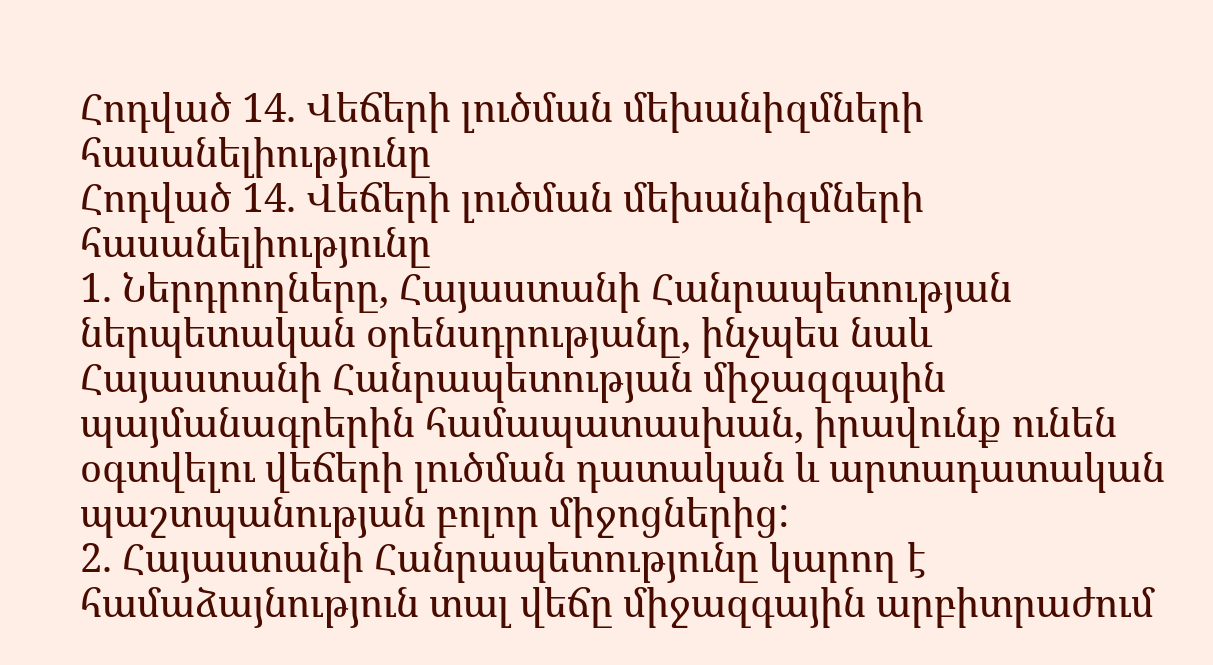Հոդված 14. Վեճերի լուծման մեխանիզմների հասանելիությունը
Հոդված 14. Վեճերի լուծման մեխանիզմների հասանելիությունը
1. Ներդրողները, Հայաստանի Հանրապետության ներպետական օրենսդրությանը, ինչպես նաև Հայաստանի Հանրապետության միջազգային պայմանագրերին համապատասխան, իրավունք ունեն օգտվելու վեճերի լուծման դատական և արտադատական պաշտպանության բոլոր միջոցներից:
2. Հայաստանի Հանրապետությունը կարող է համաձայնություն տալ վեճը միջազգային արբիտրաժում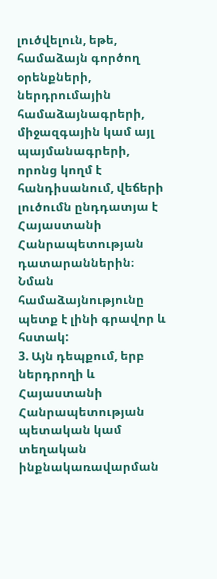լուծվելուն, եթե, համաձայն գործող օրենքների, ներդրումային համաձայնագրերի, միջազգային կամ այլ պայմանագրերի, որոնց կողմ է հանդիսանում, վեճերի լուծումն ընդդատյա է Հայաստանի Հանրապետության դատարաններին։ Նման համաձայնությունը պետք է լինի գրավոր և հստակ:
3. Այն դեպքում, երբ ներդրողի և Հայաստանի Հանրապետության պետական կամ տեղական ինքնակառավարման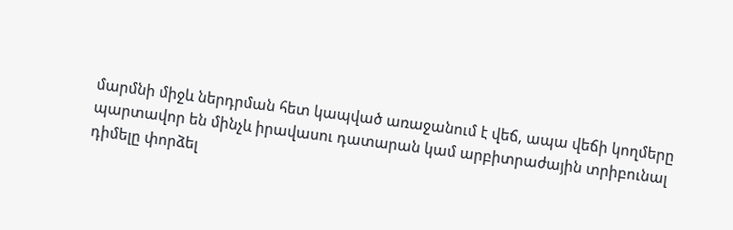մարմնի միջև ներդրման հետ կապված առաջանում է վեճ, ապա վեճի կողմերը պարտավոր են մինչև իրավասու դատարան կամ արբիտրաժային տրիբունալ դիմելը փորձել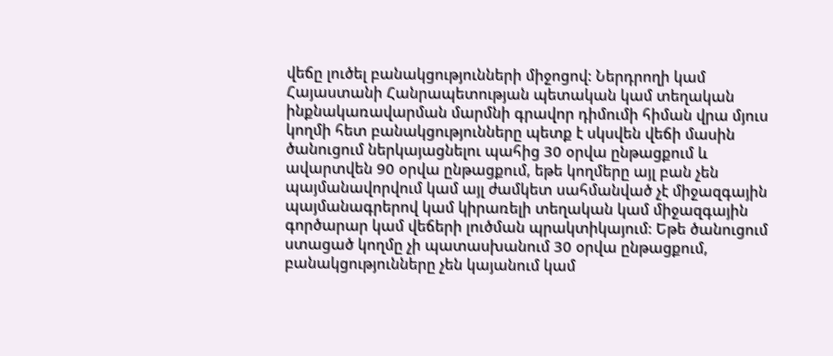վեճը լուծել բանակցությունների միջոցով: Ներդրողի կամ Հայաստանի Հանրապետության պետական կամ տեղական ինքնակառավարման մարմնի գրավոր դիմումի հիման վրա մյուս կողմի հետ բանակցությունները պետք է սկսվեն վեճի մասին ծանուցում ներկայացնելու պահից 30 օրվա ընթացքում և ավարտվեն 90 օրվա ընթացքում, եթե կողմերը այլ բան չեն պայմանավորվում կամ այլ ժամկետ սահմանված չէ միջազգային պայմանագրերով կամ կիրառելի տեղական կամ միջազգային գործարար կամ վեճերի լուծման պրակտիկայում: Եթե ծանուցում ստացած կողմը չի պատասխանում 30 օրվա ընթացքում, բանակցությունները չեն կայանում կամ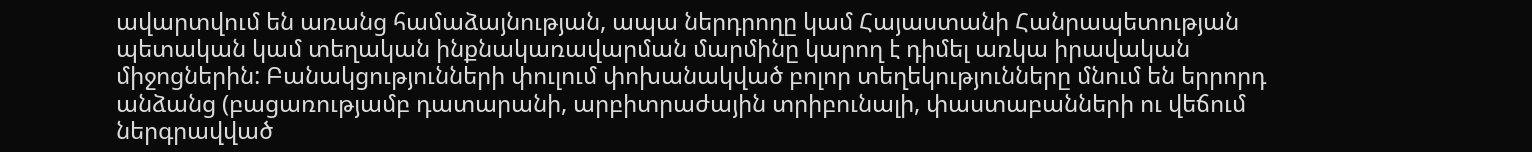ավարտվում են առանց համաձայնության, ապա ներդրողը կամ Հայաստանի Հանրապետության պետական կամ տեղական ինքնակառավարման մարմինը կարող է դիմել առկա իրավական միջոցներին: Բանակցությունների փուլում փոխանակված բոլոր տեղեկությունները մնում են երրորդ անձանց (բացառությամբ դատարանի, արբիտրաժային տրիբունալի, փաստաբանների ու վեճում ներգրավված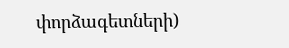փորձագետների)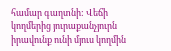համար գաղտնի: Վեճի կողմերից յուրաքանչյուրն իրավունք ունի մյուս կողմին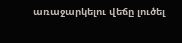առաջարկելու վեճը լուծել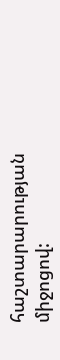հաշտարարության միջոցով: